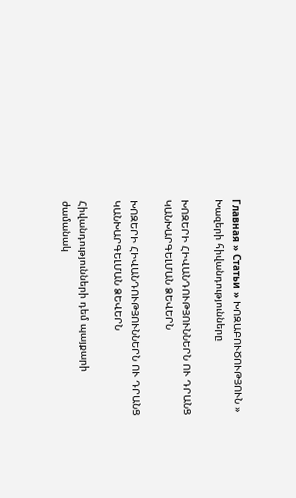Главная » Статьи » ԽՈԶԱԲՈՒԾՈՒԹՅՈՒՆ » Խազերի հիվանդությունները

ԽՈԶԵՐԻ ՀԻՎԱՆԴՈՒԹՅՈՒՆՆԵՐՆ ՈՒ ԴՐԱՆՑ ԿԱՆԽԱՐԳԵԼՄԱՆ ՁԵՎԵՐՆ

ԽՈԶԵՐԻ ՀԻՎԱՆԴՈՒԹՅՈՒՆՆԵՐՆ ՈՒ ԴՐԱՆՑ ԿԱՆԽԱՐԳԵԼՄԱՆ ՁԵՎԵՐՆ

Հիվանդությունների դեմ պայքարի ժամանակ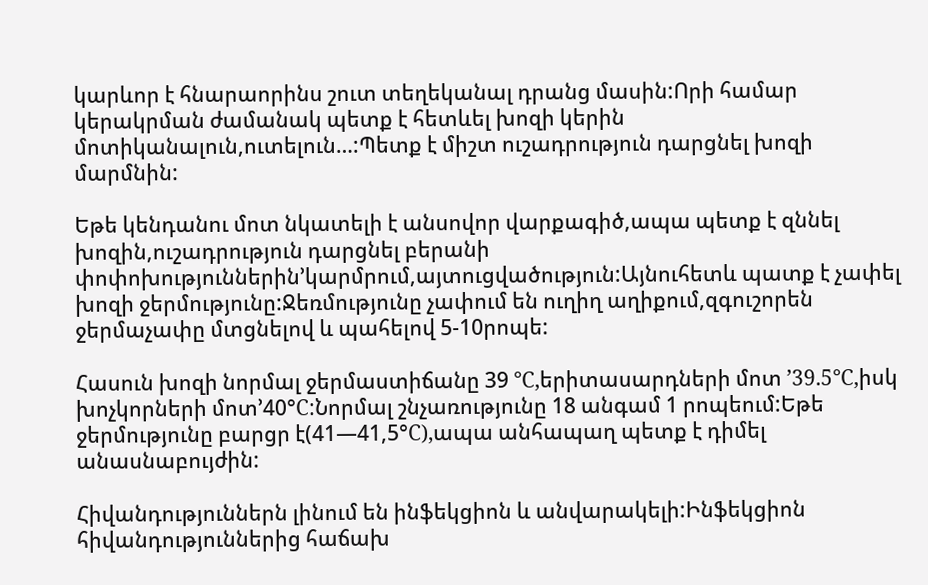կարևոր է հնարաորինս շուտ տեղեկանալ դրանց մասին:Որի համար կերակրման ժամանակ պետք է հետևել խոզի կերին մոտիկանալուն,ուտելուն…:Պետք է միշտ ուշադրություն դարցնել խոզի մարմնին:

Եթե կենդանու մոտ նկատելի է անսովոր վարքագիծ,ապա պետք է զննել խոզին,ուշադրություն դարցնել բերանի փոփոխություններին’կարմրում,այտուցվածություն:Այնուհետև պատք է չափել խոզի ջերմությունը:Ջեռմությունը չափում են ուղիղ աղիքում,զգուշորեն ջերմաչափը մտցնելով և պահելով 5-10րոպե:

Հասուն խոզի նորմալ ջերմաստիճանը 39 °С,երիտասարդների մոտ ’39.5°С,իսկ խոչկորների մոտ’40°С:Նորմալ շնչառությունը 18 անգամ 1 րոպեում:Եթե ջերմությունը բարցր է(41—41,5°С),ապա անհապաղ պետք է դիմել անասնաբույժին:

Հիվանդություններն լինում են ինֆեկցիոն և անվարակելի:Ինֆեկցիոն հիվանդություններից հաճախ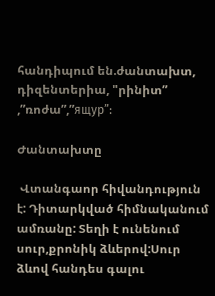հանդիպում են.ժանտախտ, դիզենտերիա, "րինիտ” ,”ռոժա”,”ящур”:

Ժանտախտը

 Վտանգաոր հիվանդություն է: Դիտարկված հիմնականում ամռանը: Տեղի է ունենում սուր,քրոնիկ ձևերով:Սուր ձևով հանդես գալու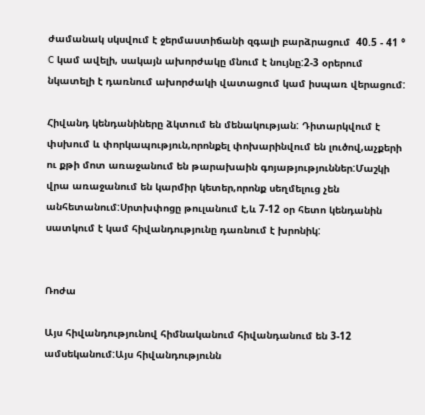ժամանակ սկսվում է ջերմաստիճանի զգալի բարձրացում  40.5 - 41 ° C կամ ավելի, սակայն ախորժակը մնում է նույնը:2-3 օրերում նկատելի է դառնում ախորժակի վատացում կամ իսպառ վերացում:

Հիվանդ կենդանիները ձկտում են մենակության: Դիտարկվում է փսխում և փորկապություն,որոնքել փոխարինվում են լուծով,աչքերի ու քթի մոտ առաջանում են թարախաին գոյաթյություններ:Մաշկի վրա առաջանում են կարմիր կետեր,որոնք սեղմելուց չեն անհետանում:Սրտխփոցը թուլանում է,և 7-12 օր հետո կենդանին սատկում է կամ հիվանդությունը դառնում է խրոնիկ:


Ռոժա

Այս հիվանդությունով հիմնականում հիվանդանում են 3-12 ամսեկանում:Այս հիվանդությունն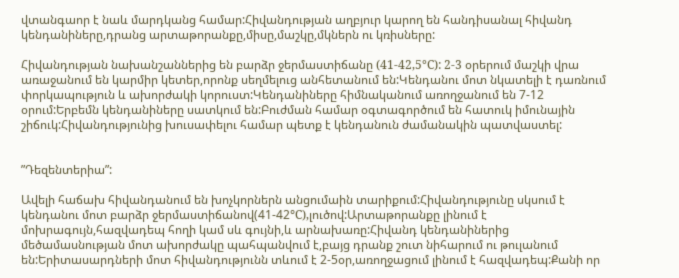վտանգաոր է նաև մարդկանց համար:Հիվանդության աղբյուր կարող են հանդիսանալ հիվանդ կենդանիները,դրանց արտաթորանքը,միսը,մաշկը,մկներն ու կռիսները:

Հիվանդության նախանշաններից են բարձր ջերմաստիճանը (41-42,5°С): 2-3 օրերում մաշկի վրա առաջանում են կարմիր կետեր,որոնք սեղմելուց անհետանում են:Կենդանու մոտ նկատելի է դառնում փորկապություն և ախորժակի կորուստ:Կենդանիները հիմնականում առողջանում են 7-12 օրում:Երբեմն կենդանիները սատկում են:Բուժման համար օգտագործում են հատուկ իմունային շիճուկ:Հիվանդությունից խուսափելու համար պետք է կենդանուն ժամանակին պատվաստել:


”Դեզենտերիա”:

Ավելի հաճախ հիվանդանում են խոչկորներն անցումաին տարիքում:Հիվանդությունը սկսում է կենդանու մոտ բարձր ջերմաստիճանով(41-42°С),լուծով:Արտաթորանքը լինում է մոխրագույն,հազվադեպ հողի կամ սև գույնի,և արնախառը:Հիվանդ կենդանիներից մեծամասնության մոտ ախորժակը պահպանվում է,բայց դրանք շուտ նիհարում ու թուլանում են:Երիտասարդների մոտ հիվանդությունն տևում է 2-5օր,առողջացում լինում է հազվադեպ:Քանի որ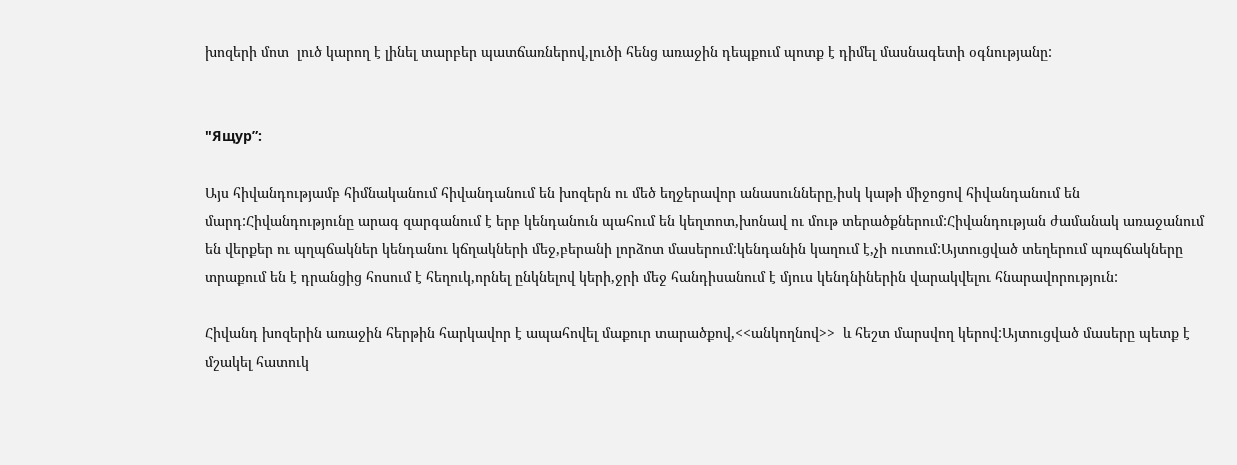խոզերի մոտ  լուծ կարող է լինել տարբեր պատճառներով,լուծի հենց առաջին դեպքում պոտք է դիմել մասնագետի օգնությանը:


"Ящур”:

Այս հիվանդությամբ հիմնականում հիվանդանում են խոզերն ու մեծ եղջերավոր անասունները,իսկ կաթի միջոցով հիվանդանում են մարդ:Հիվանդությունը արագ զարգանում է երբ կենդանուն պահում են կեղտոտ,խոնավ ու մութ տերածքներում:Հիվանդության ժամանակ առաջանում են վերքեր ու պղպճակներ կենդանու կճղակների մեջ,բերանի լորձոտ մասերում:կենդանին կաղում է,չի ուտում:Այտուցված տեղերում պռպճակները տրաքում են է դրանցից հոսում է հեղուկ,որնել ընկնելով կերի,ջրի մեջ հանդիսանում է մյուս կենդնիներին վարակվելու հնարավորություն:

Հիվանդ խոզերին առաջին հերթին հարկավոր է ապահովել մաքուր տարածքով,<<անկողնով>>  և հեշտ մարսվող կերով:Այտուցված մասերը պետք է մշակել հատուկ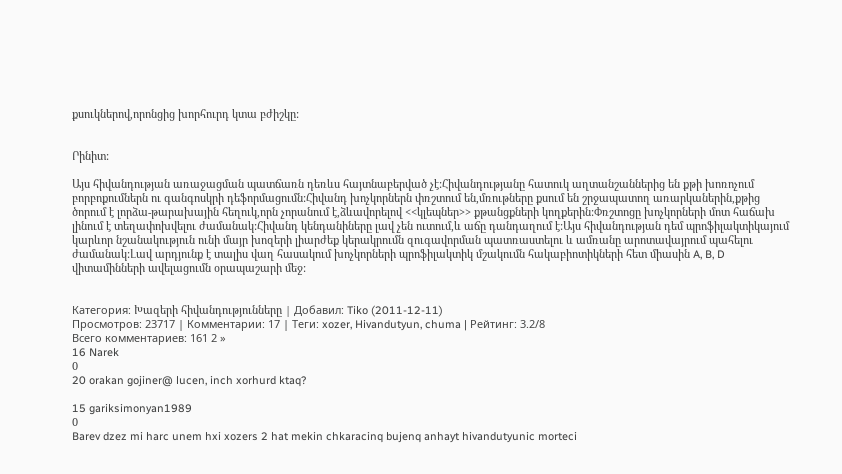քսուկներով,որոնցից խորհուրդ կտա բժիշկը:


Րինիտ:

Այս հիվանդության առաջացման պատճառն դեռևս հայտնաբերված չէ:Հիվանդությանը հատուկ աղտանշաններից են քթի խոռոչում բորբոքումներն ու գանգոսկրի դեֆորմացումն:Հիվանդ խոչկորներն փռշտում են,մռութները քսում են շրջապատող առարկաներին,քթից ծորում է լորձա-թարախային հեղուկ,որն չորանում է,ձևավորելով <<կլեպներ>> քթանցքների կողքերին:Փռշտոցը խոչկորների մոտ հաճախ լինում է տեղափոխվելու ժամանակ:Հիվանդ կենդանիները լավ չեն ուտում,և աճը դանդաղում է:Այս հիվանդության դեմ պրոֆիլակտիկայում կարևոր նշանակություն ունի մայր խոզերի լիարժեք կերակրումն զուգավորման պատռաստելու և ամռանը արոտավայրում պահելու ժամանակ:Լավ արդյունք է տալիս վաղ հասակում խոչկորների պրոֆիլակտիկ մշակումն հակաբիոտիկների հետ միասին A, B, D վիտամինների ավելացումն օրապաշարի մեջ:


Категория: Խազերի հիվանդությունները | Добавил: Tiko (2011-12-11)
Просмотров: 23717 | Комментарии: 17 | Теги: xozer, Hivandutyun, chuma | Рейтинг: 3.2/8
Всего комментариев: 161 2 »
16 Narek
0
20 orakan gojiner@ lucen, inch xorhurd ktaq?

15 gariksimonyan1989
0
Barev dzez mi harc unem hxi xozers 2 hat mekin chkaracinq bujenq anhayt hivandutyunic morteci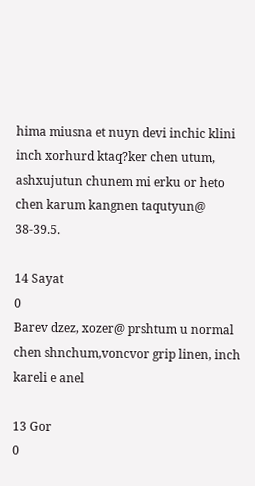hima miusna et nuyn devi inchic klini inch xorhurd ktaq?ker chen utum, ashxujutun chunem mi erku or heto chen karum kangnen taqutyun@ 38-39.5.

14 Sayat
0
Barev dzez, xozer@ prshtum u normal chen shnchum,voncvor grip linen, inch kareli e anel

13 Gor
0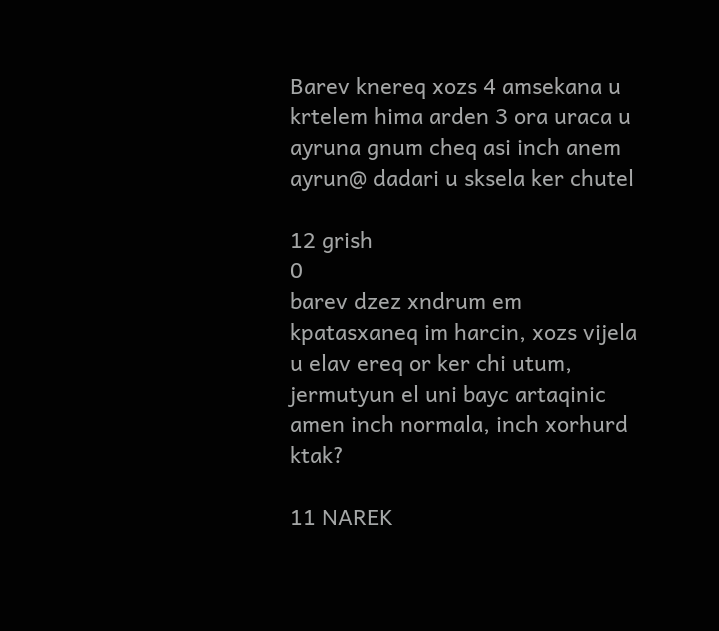Barev knereq xozs 4 amsekana u krtelem hima arden 3 ora uraca u ayruna gnum cheq asi inch anem ayrun@ dadari u sksela ker chutel

12 grish
0
barev dzez xndrum em kpatasxaneq im harcin, xozs vijela u elav ereq or ker chi utum, jermutyun el uni bayc artaqinic amen inch normala, inch xorhurd ktak?

11 NAREK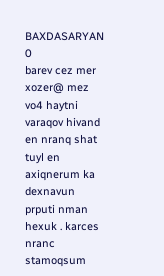BAXDASARYAN
0
barev cez mer xozer@ mez vo4 haytni varaqov hivand en nranq shat tuyl en axiqnerum ka dexnavun prputi nman hexuk . karces nranc stamoqsum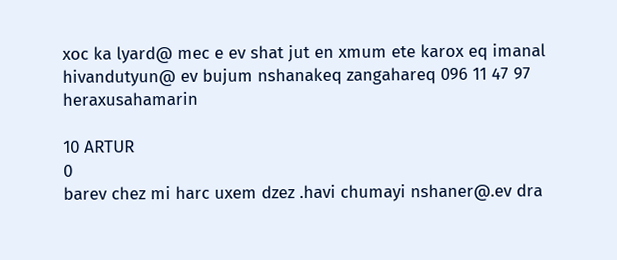xoc ka lyard@ mec e ev shat jut en xmum ete karox eq imanal hivandutyun@ ev bujum nshanakeq zangahareq 096 11 47 97 heraxusahamarin

10 ARTUR
0
barev chez mi harc uxem dzez .havi chumayi nshaner@.ev dra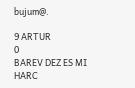bujum@.

9 ARTUR
0
BAREV DEZ ES MI HARC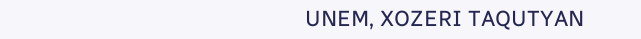UNEM, XOZERI TAQUTYAN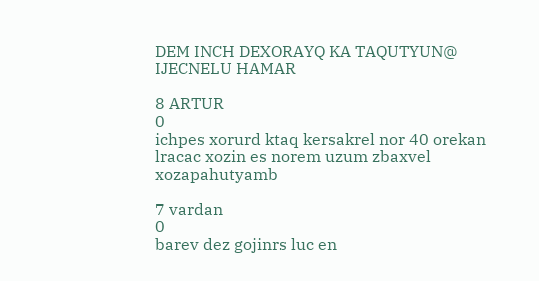DEM INCH DEXORAYQ KA TAQUTYUN@ IJECNELU HAMAR

8 ARTUR
0
ichpes xorurd ktaq kersakrel nor 40 orekan lracac xozin es norem uzum zbaxvel xozapahutyamb

7 vardan
0
barev dez gojinrs luc en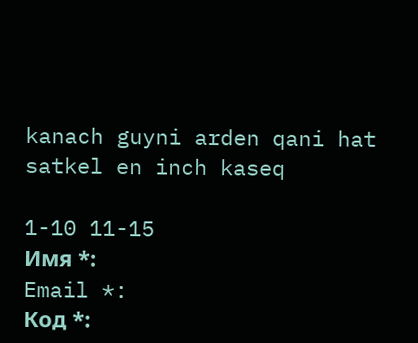kanach guyni arden qani hat satkel en inch kaseq

1-10 11-15
Имя *:
Email *:
Код *: